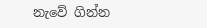නැවේ ගින්න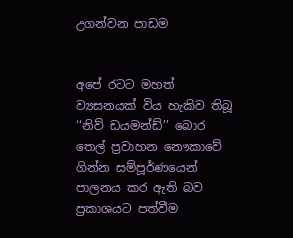උගන්වන පාඩම


අපේ රටට මහත් ව්‍යසනයක් විය හැකිව තිබූ ‘‘නිව් ඩයමන්ඩ්’’ බොර තෙල් ප්‍රවාහන නෞකාවේ ගින්න සම්පූර්ණයෙන් පාලනය කර ඇති බව ප්‍රකාශයට පත්වීම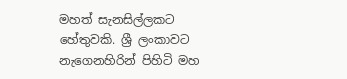මහත් සැනසිල්ලකට හේතුවකි. ශ්‍රී ලංකාවට නැගෙනහිරින් පිහිටි මහ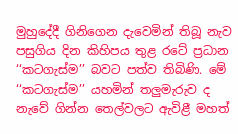මුහුදේදී ගිනිගෙන දැවෙමින් තිබූ නැව පසුගිය දින කිහිපය තුළ රටේ ප්‍රධාන ‘‘කටගැස්ම’’ බවට පත්ව තිබිණි. මේ ‘‘කටගැස්ම’’ යහමින් තලු‍මැරුව ද නැවේ ගින්න තෙල්වලට ඇවිළී මහත්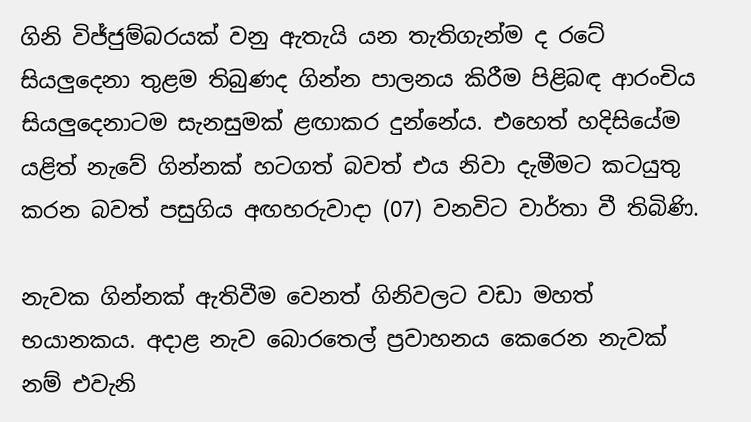ගිනි විජ්ජුම්බරයක් වනු ඇතැයි යන තැතිගැන්ම ද රටේ සියලු‍දෙනා තුළම තිබුණද ගින්න පාලනය කිරීම පිළිබඳ ආරංචිය සියලු‍දෙනාටම සැනසුමක් ළඟාකර දුන්නේය. එහෙත් හදිසියේම යළිත් නැවේ ගින්නක් හටගත් බවත් එය නිවා දැමීමට කටයුතු කරන බවත් පසුගිය අඟහරුවාදා (07) වනවිට වාර්තා වී තිබිණි.

නැවක ගින්නක් ඇතිවීම වෙනත් ගිනිවලට වඩා මහත් භයානකය. අදාළ නැව බොරතෙල් ප්‍රවාහනය කෙරෙන නැවක් නම් එවැනි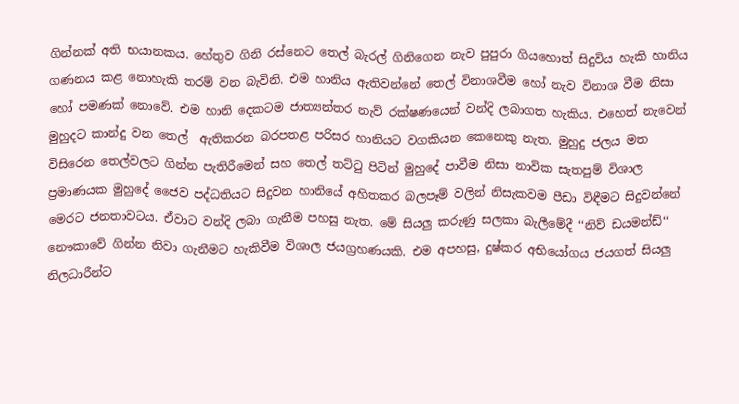ගින්නක් අති භයානකය. හේතුව ගිනි රස්නෙට තෙල් බැරල් ගිනිගෙන නැව පුපුරා ගියහොත් සිදුවිය හැකි හානිය ගණනය කළ නොහැකි තරම් වන බැවිනි. එම හානිය ඇතිවන්නේ තෙල් විනාශවීම හෝ නැව විනාශ වීම නිසා හෝ පමණක් නොවේ. එම හානි දෙකටම ජාත්‍යන්තර නැව් රක්ෂණයෙන් වන්දි ලබාගත හැකිය. එහෙත් නැවෙන් මුහුදට කාන්දු වන තෙල්  ඇතිකරන බරපතළ පරිසර හානියට වගකියන කෙනෙකු නැත. මුහුදු ජලය මත විසිරෙන තෙල්වලට ගින්න පැතිරීමෙන් සහ තෙල් තට්ටු පිටින් මුහුදේ පාවීම නිසා නාවික සැතපුම් විශාල ප්‍රමාණයක මුහුදේ ජෛව පද්ධතියට සිදුවන හානියේ අහිතකර බලපෑම් වලින් නිසැකවම පීඩා විඳීමට සිදුවන්නේ මෙරට ජනතාවටය. ඒවාට වන්දි ලබා ගැනීම පහසු නැත. මේ සියලු‍ කරුණු සලකා බැලීමේදී ‘‘නිව් ඩයමන්ඩ්‘‘ නෞකාවේ ගින්න නිවා ගැනීමට හැකිවීම විශාල ජයග්‍රහණයකි. එම අපහසු, දුෂ්කර අභියෝගය ජයගත් සියලු‍ නිලධාරීන්ට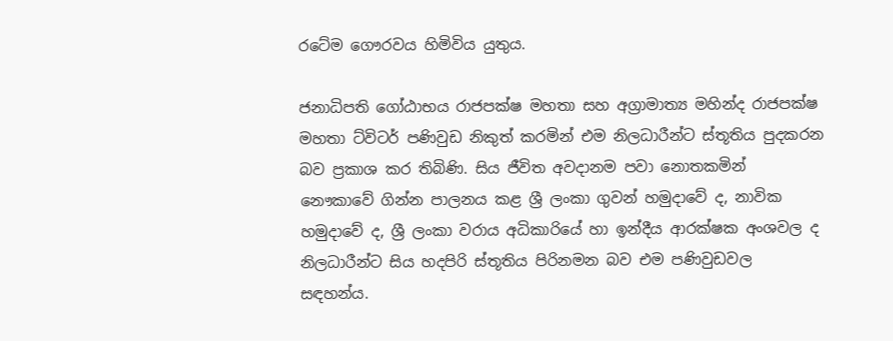රටේම ගෞරවය හිමිවිය යුතුය.

ජනාධිපති ගෝඨාභය රාජපක්ෂ මහතා සහ අග්‍රාමාත්‍ය මහින්ද රාජපක්ෂ මහතා ට්විටර් පණිවුඩ නිකුත් කරමින් එම නිලධාරීන්ට ස්තූතිය පුදකරන බව ප්‍රකාශ කර තිබිණි. සිය ජීවිත අවදානම පවා නොතකමින් නෞකාවේ ගින්න පාලනය කළ ශ්‍රී ලංකා ගුවන් හමුදාවේ ද, නාවික හමුදාවේ ද, ශ්‍රී ලංකා වරාය අධිකාරියේ හා ඉන්දීය ආරක්ෂක අංශවල ද නිලධාරීන්ට සිය හදපිරි ස්තූතිය පිරිනමන බව එම පණිවුඩවල සඳහන්ය.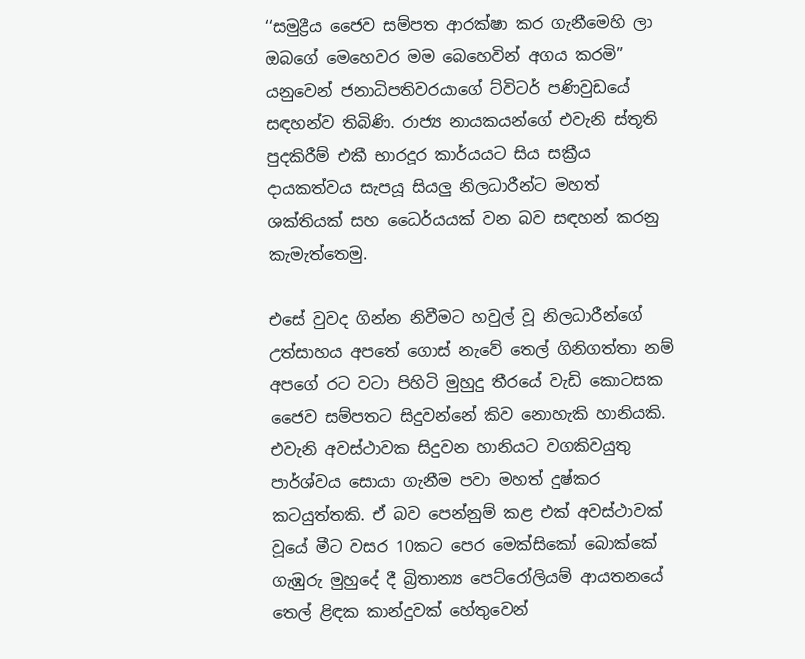‘‘සමුද්‍රීය ජෛව සම්පත ආරක්ෂා කර ගැනීමෙහි ලා ඔබගේ මෙහෙවර මම බෙහෙවින් අගය කරමි’’ යනුවෙන් ජනාධිපතිවරයාගේ ට්විටර් පණිවුඩයේ සඳහන්ව තිබිණි. රාජ්‍ය නායකයන්ගේ එවැනි ස්තූති පුදකිරීම් එකී භාරදූර කාර්යයට සිය සක්‍රීය දායකත්වය සැපයූ සියලු‍ නිලධාරීන්ට මහත් ශක්තියක් සහ ධෛර්යයක් වන බව සඳහන් කරනු කැමැත්තෙමු.

එසේ වුවද ගින්න නිවීමට හවුල් වූ නිලධාරීන්ගේ උත්සාහය අපතේ ගොස් නැවේ තෙල් ගිනිගත්තා නම් අපගේ රට වටා පිහිටි මුහුදු තීරයේ වැඩි කොටසක ජෛව සම්පතට සිදුවන්නේ කිව නොහැකි හානියකි. එවැනි අවස්ථාවක සිදුවන හානියට වගකිවයුතු පාර්ශ්වය සොයා ගැනීම පවා මහත් දුෂ්කර කටයුත්තකි. ඒ බව පෙන්නුම් කළ එක් අවස්ථාවක් වූයේ මීට වසර 10කට පෙර මෙක්සිකෝ බොක්කේ ගැඹුරු මුහුදේ දී බ්‍රිතාන්‍ය පෙට්රෝලියම් ආයතනයේ තෙල් ළිඳක කාන්දුවක් හේතුවෙන්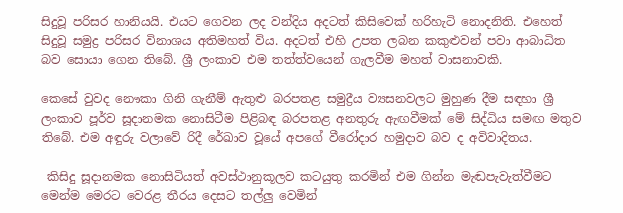සිදුවූ පරිසර හානියයි. එයට ගෙවන ලද වන්දිය අදටත් කිසිවෙක් හරිහැටි නොදනිති. එහෙත් සිදුවූ සමුද්‍ර පරිසර විනාශය අතිමහත් විය. අදටත් එහි උපත ලබන කකුළුවන් පවා ආබාධිත බව සොයා ගෙන තිබේ. ශ්‍රී ලංකාව එම තත්ත්වයෙන් ගැලවීම මහත් වාසනාවකි.

කෙසේ වුවද නෞකා ගිනි ගැනීම් ඇතුළු බරපතළ සමුද්‍රීය ව්‍යසනවලට මුහුණ දීම සඳහා ශ්‍රී ලංකාව පූර්ව සූදානමක නොසිටීම පිළිබඳ බරපතළ අනතුරු ඇඟවීමක් මේ සිද්ධිය සමඟ මතුව තිබේ. එම අඳුරු වලාවේ රිදී රේඛාව වූයේ අපගේ වීරෝදාර හමුදාව බව ද අවිවාදිතය.

 කිසිදු සූදානමක නොසිටියත් අවස්ථානුකූලව කටයුතු කරමින් එම ගින්න මැඬපැවැත්වීමට මෙන්ම මෙරට වෙරළ තීරය දෙසට තල්ලු‍ වෙමින්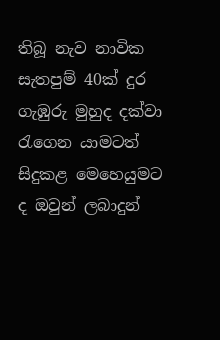තිබූ නැව නාවික සැතපුම් 40ක් දුර ගැඹුරු මුහුද දක්වා රැගෙන යාමටත් සිදුකළ මෙහෙයුමට ද ඔවුන් ලබාදුන්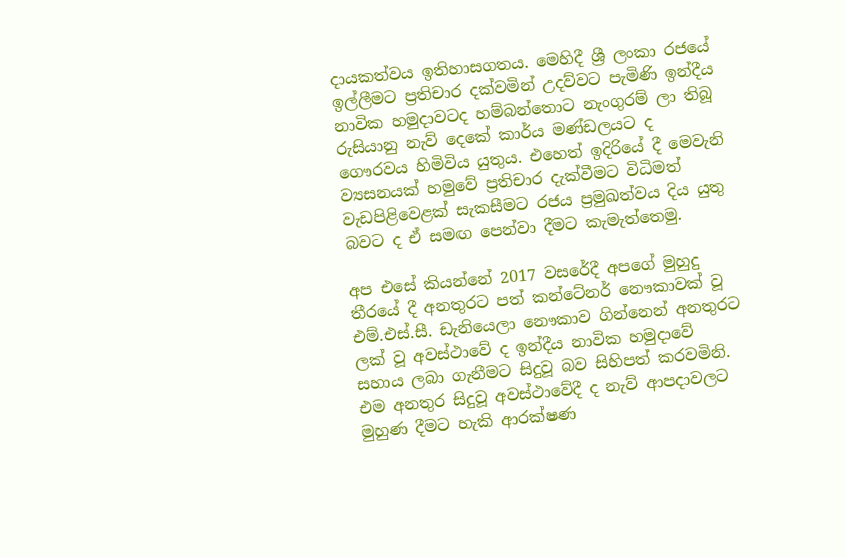දායකත්වය ඉතිහාසගතය. මෙහිදී ශ්‍රී ලංකා රජයේ ඉල්ලීමට ප්‍රතිචාර දක්වමින් උදව්වට පැමිණි ඉන්දීය නාවික හමුදාවටද හම්බන්තොට නැංගුරම් ලා තිබූ රුසියානු නැව් දෙකේ කාර්ය මණ්ඩලයට ද ගෞරවය හිමිවිය යුතුය. එහෙත් ඉදිරියේ දී මෙවැනි ව්‍යසනයක් හමුවේ ප්‍රතිචාර දැක්වීමට විධිමත් වැඩපිළිවෙළක් සැකසීමට රජය ප්‍රමුඛත්වය දිය යුතු බවට ද ඒ සමඟ පෙන්වා දීමට කැමැත්තෙමු.

අප එසේ කියන්නේ 2017 වසරේදී අපගේ මුහුදු තීරයේ දී අනතුරට පත් කන්ටේනර් නෞකාවක් වූ එම්.එස්.සී. ඩැනියෙලා නෞකාව ගින්නෙන් අනතුරට ලක් වූ අවස්ථාවේ ද ඉන්දීය නාවික හමුදාවේ සහාය ලබා ගැනීමට සිදුවූ බව සිහිපත් කරවමිනි. එම අනතුර සිදුවූ අවස්ථාවේදී ද නැව් ආපදාවලට මුහුණ දීමට හැකි ආරක්ෂණ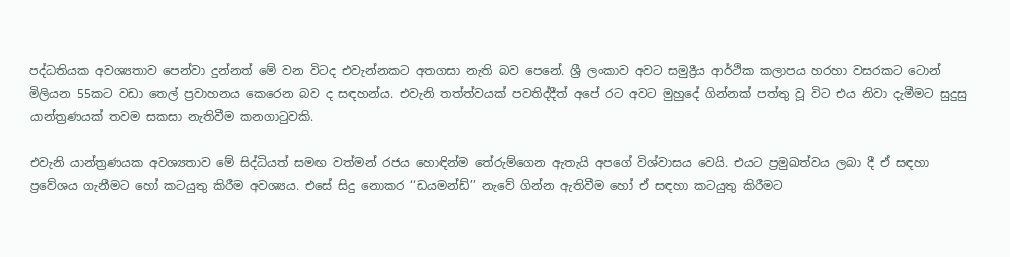පද්ධතියක අවශ්‍යතාව පෙන්වා දුන්නත් මේ වන විටද එවැන්නකට අතගසා නැති බව පෙනේ. ශ්‍රී ලංකාව අවට සමුද්‍රීය ආර්ථික කලාපය හරහා වසරකට ටොන් මිලියන 55කට වඩා තෙල් ප්‍රවාහනය කෙරෙන බව ද සඳහන්ය. එවැනි තත්ත්වයක් පවතිද්දීත් අපේ රට අවට මුහුදේ ගින්නක් පත්තු වූ විට එය නිවා දැමීමට සුදුසු යාන්ත්‍රණයක් තවම සකසා නැතිවීම කනගාටුවකි.

එවැනි යාන්ත්‍රණයක අවශ්‍යතාව මේ සිද්ධියත් සමඟ වත්මන් රජය හොඳින්ම තේරුම්ගෙන ඇතැයි අපගේ විශ්වාසය වෙයි. එයට ප්‍රමුඛත්වය ලබා දී ඒ සඳහා ප්‍රවේශය ගැනීමට හෝ කටයුතු කිරීම අවශ්‍යය. එසේ සිදු නොකර ‘‘ඩයමන්ඩ්’’ නැවේ ගින්න ඇතිවීම හෝ ඒ සඳහා කටයුතු කිරීමට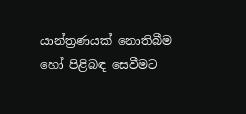යාන්ත්‍රණයක් නොතිබීම හෝ පිළිබඳ සෙවීමට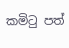කමිටු පත්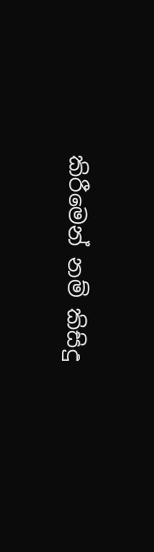කිරීමෙන් නම් කිසිදු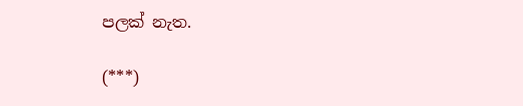පලක් නැත.

(***)